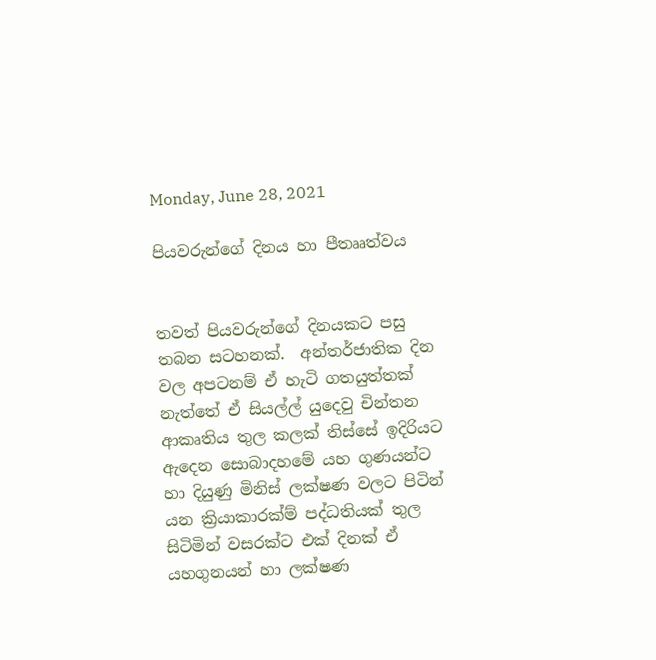Monday, June 28, 2021

පියවරුන්ගේ දිනය හා පීතෲත්වය


තවත් පියවරුන්ගේ දිනයකට පසු තබන සටහනක්.  අන්තර්ජාතික දින වල අපටනම් ඒ හැටි ගතයුත්තක් නැත්තේ ඒ සියල්ල් යුදෙවු චින්තන ආකෘතිය තුල කලක් තිස්සේ ඉදිරියට ඇදෙන සොබාදහමේ යහ ගුණයන්ට හා දියුණු මිනිස් ලක්ෂණ වලට පිටින් යන ක්‍රියාකාරක්ම් පද්ධතියක් තුල සිටිමින් වසරක්ට එක් දිනක් ඒ යහගුනයන් හා ලක්ෂණ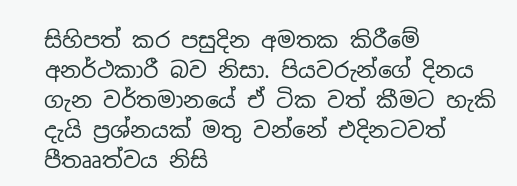සිහිපත් කර පසුදින අමතක කිරීමේ අනර්ථකාරී බව නිසා. පියවරුන්ගේ දිනය ගැන වර්තමානයේ ඒ ටික වත් කීමට හැකි දැයි ප්‍රශ්නයක් මතු වන්නේ එදිනටවත් පීතෲත්වය නිසි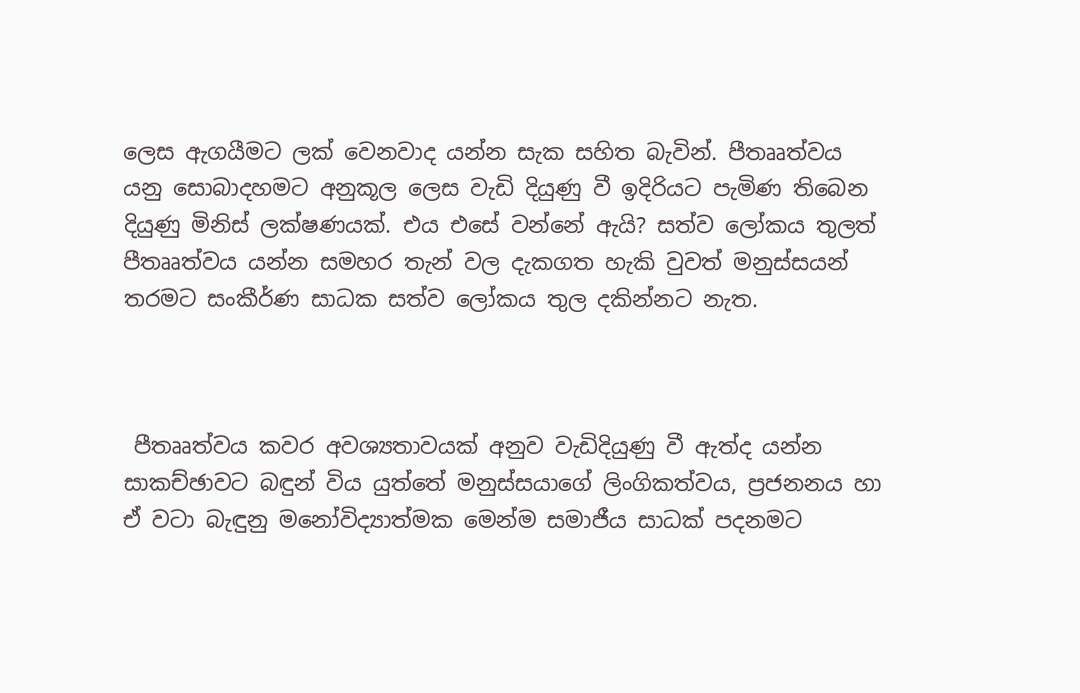ලෙස ඇගයීමට ලක් වෙනවාද යන්න සැක සහිත බැවින්. පීතෲත්වය යනු සොබාදහමට අනුකූල ලෙස වැඩි දියුණු වී ඉදිරියට පැමිණ තිබෙන දියුණු මිනිස් ලක්ෂණයක්. එය එසේ වන්නේ ඇයි? සත්ව ලෝකය තුලත් පීතෲත්වය යන්න සමහර තැන් වල දැකගත හැකි වුවත් මනුස්සයන් තරමට සංකීර්ණ සාධක සත්ව ලෝකය තුල දකින්නට නැත.



 පීතෲත්වය කවර අවශ්‍යතාවයක් අනුව වැඩිදියුණු වී ඇත්ද යන්න සාකච්ඡාවට බඳුන් විය යුත්තේ මනුස්සයාගේ ලිංගිකත්වය, ප්‍රජනනය හා ඒ වටා බැඳුනු මනෝවිද්‍යාත්මක මෙන්ම සමාජීය සාධක් පදනමට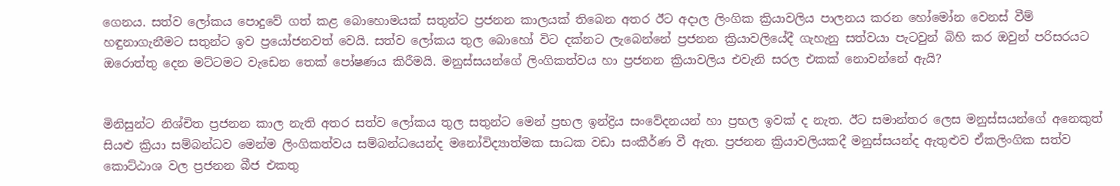ගෙනය. සත්ව ලෝකය පොදුවේ ගත් කළ බොහොමයක් සතුන්ට ප්‍රජනන කාලයක් තිබෙන අතර ඊට අදාල ලිංගික ක්‍රියාවලිය පාලනය කරන හෝමෝන වෙනස් වීම් හඳුනාගැනීමට සතුන්ට ඉව ප්‍රයෝජනවත් වෙයි. සත්ව ලෝකය තුල බොහෝ විට දක්නට ලැබෙන්නේ ප්‍රජනන ක්‍රියාවලියේදී ගැහැනු සත්වයා පැටවුන් බිහි කර ඔවුන් පරිසරයට ඔරොත්තු දෙන මට්ටමට වැඩෙන තෙක් පෝෂණය කිරීමයි. මනුස්සයන්ගේ ලිංගිකත්වය හා ප්‍රජනන ක්‍රියාවලිය එවැනි සරල එකක් නොවන්නේ ඇයි?


මිනිසුන්ට නිශ්චිත ප්‍රජනන කාල නැති අතර සත්ව ලෝකය තුල සතුන්ට මෙන් ප්‍රභල ඉන්ද්‍රිය සංවේදනයන් හා ප්‍රභල ඉවක් ද නැත. ඊට සමාන්තර ලෙස මනුස්සයන්ගේ අනෙකුත් සියළු ක්‍රියා සම්බන්ධව මෙන්ම ලිංගිකත්වය සම්බන්ධයෙන්ද මනෝවිද්‍යාත්මක සාධක වඩා සංකීර්ණ වී ඇත. ප්‍රජනන ක්‍රියාවලියකදී මනුස්සයන්ද ඇතුළුව ඒකලිංගික සත්ව කොට්ඨාශ වල ප්‍රජනන බීජ එකතු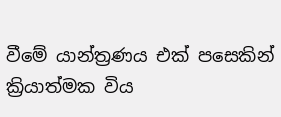වීමේ යාන්ත්‍රණය එක් පසෙකින් ක්‍රියාත්මක විය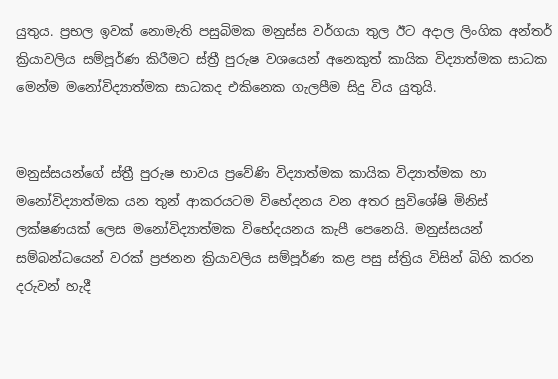යුතුය. ප්‍රභල ඉවක් නොමැති පසුබිමක මනුස්ස වර්ගයා තුල ඊට අදාල ලිංගික අන්තර් ක්‍රියාවලිය සම්පූර්ණ කිරීමට ස්ත්‍රී පුරුෂ වශයෙන් අනෙකුත් කායික විද්‍යාත්මක සාධක මෙන්ම මනෝවිද්‍යාත්මක සාධකද එකිනෙක ගැලපීම සිදු විය යුතුයි.


මනුස්සයන්ගේ ස්ත්‍රී පුරුෂ භාවය ප්‍රවේණි විද්‍යාත්මක කායික විද්‍යාත්මක හා මනෝවිද්‍යාත්මක යන තුන් ආකරයටම විභේදනය වන අතර සුවිශේෂි මිනිස් ලක්ෂණයක් ලෙස මනෝවිද්‍යාත්මක විභේදයනය කැපී පෙනෙයි. මනුස්සයන් සම්බන්ධයෙන් වරක් ප්‍රජනන ක්‍රියාවලිය සම්පූර්ණ කළ පසු ස්ත්‍රිය විසින් බිහි කරන දරුවන් හැදී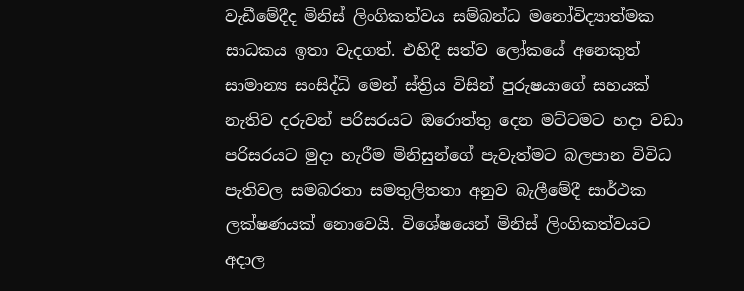වැඩීමේදීද මිනිස් ලිංගිකත්වය සම්බන්ධ මනෝවිද්‍යාත්මක සාධකය ඉතා වැදගත්. එහිදී සත්ව ලෝකයේ අනෙකුත් සාමාන්‍ය සංසිද්ධි මෙන් ස්ත්‍රිය විසින් පුරුෂයාගේ සහයක් නැතිව දරුවන් පරිසරයට ඔරොත්තු දෙන මට්ටමට හදා වඩා පරිසරයට මුදා හැරීම මිනිසුන්ගේ පැවැත්මට බලපාන විවිධ පැතිවල සමබරතා සමතුලිතතා අනුව බැලීමේදී සාර්ථක ලක්ෂණයක් නොවෙයි. විශේෂයෙන් මිනිස් ලිංගිකත්වයට අදාල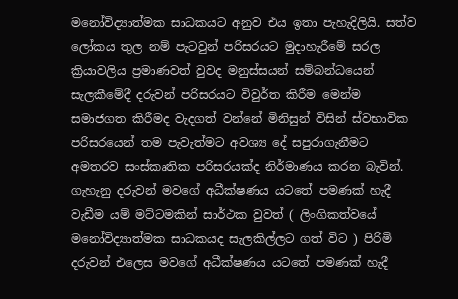මනෝවිද්‍යාත්මක සාධකයට අනුව එය ඉතා පැහැදිලියි. සත්ව ලෝකය තුල නම් පැටවුන් පරිසරයට මුදාහැරීමේ සරල ක්‍රියාවලිය ප්‍රමාණවත් වුවද මනුස්සයන් සම්බන්ධයෙන් සැලකීමේදී දරුවන් පරිසරයට විවුර්ත කිරීම මෙන්ම සමාජගත කිරීමද වැදගත් වන්නේ මිනිසුන් විසින් ස්වභාවික පරිසරයෙන් තම පැවැත්මට අවශ්‍ය දේ සපුරාගැනීමට අමතරව සංස්කෘතික පරිසරයක්ද නිර්මාණය කරන බැවින්.  ගැහැනු දරුවන් මවගේ අධීක්ෂණය යටතේ පමණක් හැදී වැඩීම යම් මට්ටමකින් සාර්ථක වුවත් ( ලිංගිකත්වයේ මනෝවිද්‍යාත්මක සාධකයද සැලකිල්ලට ගත් විට ) පිරිමි දරුවන් එලෙස මවගේ අධීක්ෂණය යටතේ පමණක් හැදී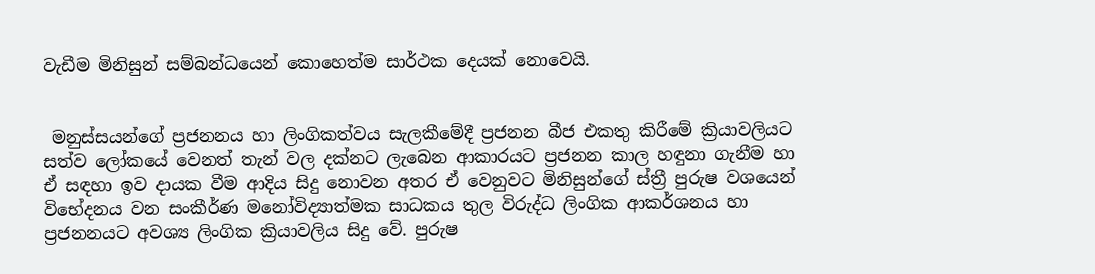වැඩීම මිනිසුන් සම්බන්ධයෙන් කොහෙත්ම සාර්ථක දෙයක් නොවෙයි.


 මනුස්සයන්ගේ ප්‍රජනනය හා ලිංගිකත්වය සැලකීමේදී ප්‍රජනන බීජ එකතු කිරීමේ ක්‍රියාවලියට සත්ව ලෝකයේ වෙනත් තැන් වල දක්නට ලැබෙන ආකාරයට ප්‍රජනන කාල හඳුනා ගැනීම හා ඒ සඳහා ඉව දායක වීම ආදිය සිදු නොවන අතර ඒ වෙනුවට මිනිසුන්ගේ ස්ත්‍රී පුරුෂ වශයෙන් විභේදනය වන සංකීර්ණ මනෝවිද්‍යාත්මක සාධකය තුල විරුද්ධ ලිංගික ආකර්ශනය හා ප්‍රජනනයට අවශ්‍ය ලිංගික ක්‍රියාවලිය සිදු වේ. පුරුෂ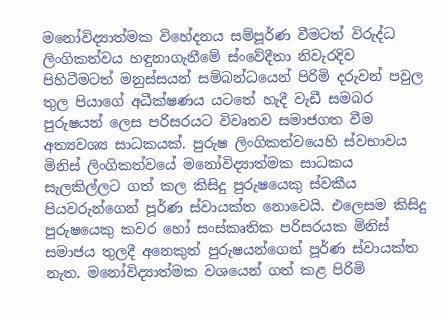මනෝවිද්‍යාත්මක විහේදනය සම්පූර්ණ වීමටත් විරුද්ධ ලිංගිකත්වය හඳුනාගැනීමේ ස්ංවේදීතා නිවැරදිව පිහිටීමටත් මනුස්සයන් සම්බන්ධයෙන් පිරිමි දරුවන් පවුල තුල පියාගේ අධීක්ෂණය යටතේ හැදී වැඩී සමබර පුරුෂයන් ලෙස පරිසරයට විවෘතව සමාජගත වීම අත්‍යවශ්‍ය සාධකයක්. පුරුෂ ලිංගිකත්වයෙහි ස්වභාවය මිනිස් ලිංගිකත්වයේ මනෝවිද්‍යාත්මක සාධකය සැලකිල්ලට ගත් කල කිසිදු පුරුෂයෙකු ස්වකීය පියවරුන්ගෙන් පූර්ණ ස්වායක්ත නොවෙයි. එලෙසම කිසිදු පුරුෂයෙකු කවර හෝ සංස්කෘතික පරිසරයක මිනිස් සමාජය තුලදී අනෙකුත් පුරුෂයන්ගෙන් පූර්ණ ස්වායක්ත නැත. මනෝවිද්‍යාත්මක වශයෙන් ගත් කළ පිරිමි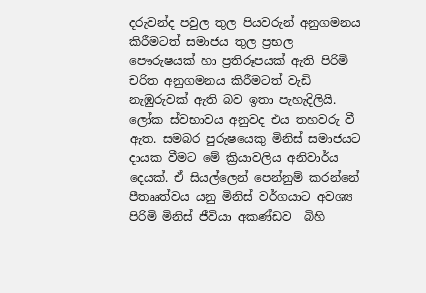දරුවන්ද පවුල තුල පියවරුන් අනුගමනය කිරීමටත් සමාජය තුල ප්‍රභල පෞරුෂයක් හා ප්‍රතිරූපයක් ඇති පිරිමි චරිත අනුගමනය කිරීමටත් වැඩි නැඹුරුවක් ඇති බව ඉතා පැහැදිලියි. ලෝක ස්වභාවය අනුවද එය තහවරු වී ඇත. සමබර පුරුෂයෙකු මිනිස් සමාජයට දායක වීමට මේ ක්‍රියාවලිය අනිවාර්ය දෙයක්. ඒ සියල්ලෙන් පෙන්නුම් කරන්නේ පීතෲත්වය යනු මිනිස් වර්ගයාට අවශ්‍ය පිරිමි මිනිස් ජීවියා අකණ්ඩව  බිහි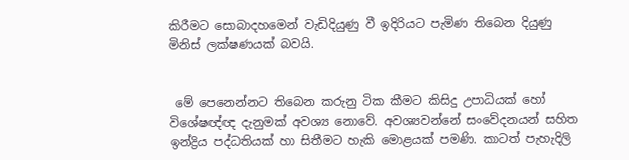කිරීමට සොබාදහමෙන් වැඩිදියුණු වී ඉදිරියට පැමිණ තිබෙන දියුණු මිනිස් ලක්ෂණයක් බවයි.


 මේ පෙනෙන්නට තිබෙන කරුනු ටික කීමට කිසිදු උපාධියක් හෝ විශේෂඥ්ඥ දැනුමක් අවශ්‍ය නොවේ. අවශ්‍යවන්නේ සංවේදනයන් සහිත ඉන්ද්‍රිය පද්ධතියක් හා සිතීමට හැකි මොළයක් පමණි. කාටත් පැහැදිලි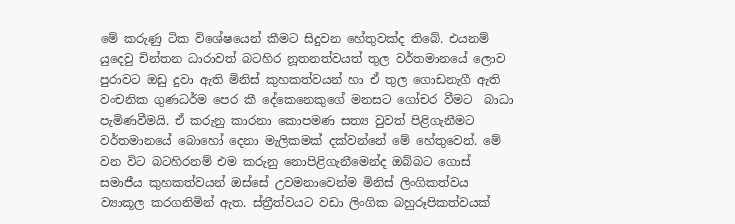මේ කරුණු ටික විශේෂයෙන් කීමට සිදුවන හේතුවක්ද තිබේ. එයනම් යුදෙවු චින්තන ධාරාවත් බටහිර නූතනත්වයත් තුල වර්තමානයේ ලොව පුරාවට ඔඩු දුවා ඇති මිනිස් කුහකත්වයන් හා ඒ තුල ගොඩනැගී ඇති වංචනික ගුණධර්ම පෙර කී දේකෙනෙකුගේ මනසට ගෝචර වීමට  බාධා පැමිණවීමයි. ඒ කරුනු කාරනා කොපමණ සත්‍ය වුවත් පිළිගැනීමට වර්තමානයේ බොහෝ දෙනා මැලිකමක් දක්වන්නේ මේ හේතුවෙන්. මේ වන විට බටහිරනම් එම කරුනු නොපිළිගැනීමෙන්ද ඔබ්බට ගොස් සමාජීය කුහකත්වයන් ඔස්සේ උවමනාවෙන්ම මිනිස් ලිංගිකත්වය ව්‍යාකූල කරගනිමින් ඇත. ස්ත්‍රීත්වයට වඩා ලිංගික බහුරූපිකත්වයක්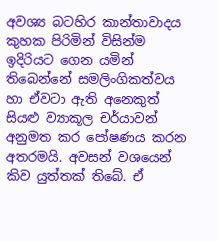අවශ්‍ය බටහිර කාන්තාවාදය කුහක පිරිමින් විසින්ම ඉදිරියට ගෙන යමින් තිබෙන්නේ සමලිංගිකත්වය හා ඒවටා ඇති අනෙකුත් සියළු ව්‍යාකූල චර්යාවන් අනුමත කර පෝෂණය කරන අතරමයි. අවසන් වශයෙන් කිව යුත්තක් තිබේ. ඒ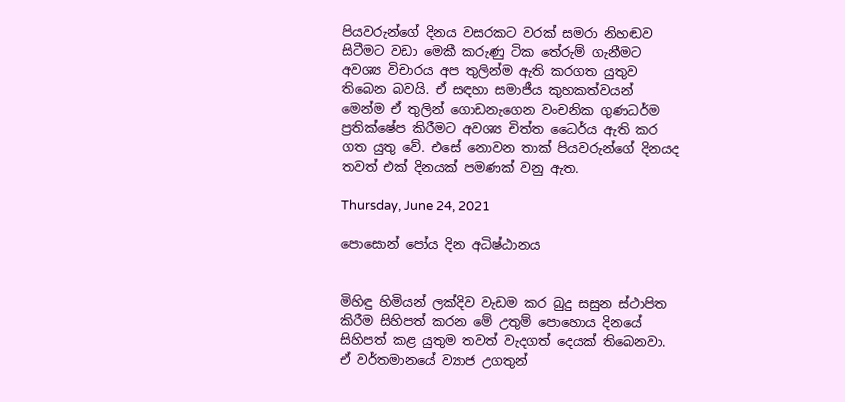පියවරුන්ගේ දිනය වසරකට වරක් සමරා නිහඬව සිටීමට වඩා මෙකී කරුණු ටික තේරුම් ගැනීමට අවශ්‍ය විචාරය අප තුලින්ම ඇති කරගත යුතුව තිබෙන බවයි. ඒ සඳහා සමාජීය කුහකත්වයන් මෙන්ම ඒ තුලින් ගොඩනැගෙන වංචනික ගුණධර්ම ප්‍රතික්ෂේප කිරීමට අවශ්‍ය චිත්ත ධෛර්ය ඇති කර ගත යුතු වේ. එසේ නොවන තාක් පියවරුන්ගේ දිනයද තවත් එක් දිනයක් පමණක් වනු ඇත.

Thursday, June 24, 2021

පොසොන් පෝය දින අධිෂ්ඨානය


මිහිඳු හිමියන් ලක්දිව වැඩම කර බුදු සසුන ස්ථාපිත කිරීම සිහිපත් කරන මේ උතුම් පොහොය දිනයේ සිහිපත් කළ යුතුම තවත් වැදගත් දෙයක් තිබෙනවා. ඒ වර්තමානයේ ව්‍යාජ උගතුන්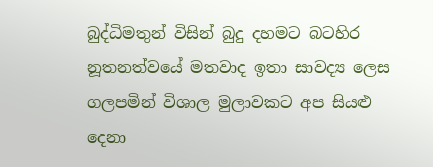බුද්ධිමතුන් විසින් බුදු දහමට බටහිර නූතනත්වයේ මතවාද ඉතා සාවද්‍ය ලෙස ගලපමින් විශාල මුලාවකට අප සියළු දෙනා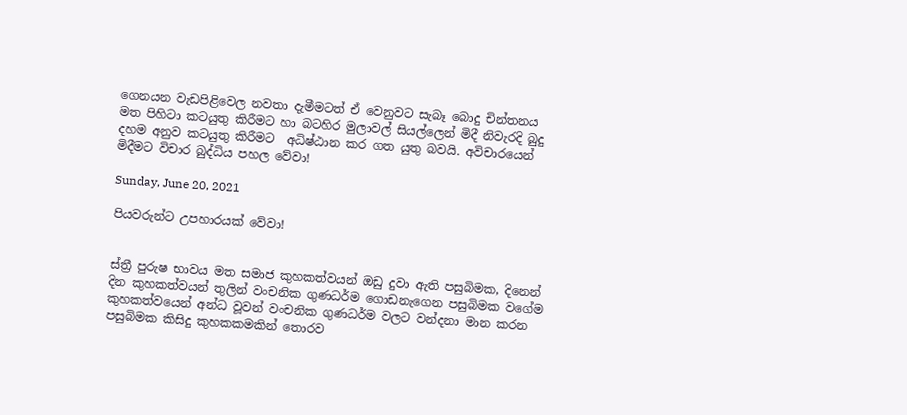ගෙනයන වැඩපිළිවෙල නවතා දැමීමටත් ඒ වෙනුවට සැබෑ බොදු චින්තනය මත පිහිටා කටයුතු කිරීමට හා බටහිර මුලාවල් සියල්ලෙන් මිදී නිවැරදි බුදු දහම අනුව කටයුතු කිරීමට  අධිෂ්ඨාන කර ගත යුතු බවයි. අවිචාරයෙන් මිදීමට විචාර බුද්ධිය පහල වේවා!

Sunday, June 20, 2021

පියවරුන්ට උපහාරයක් වේවා!


ස්ත්‍රී පුරුෂ භාවය මත සමාජ කුහකත්වයන් ඔඩු දුවා ඇති පසුබිමක, දිනෙන් දින කුහකත්වයන් තුලින් වංචනික ගුණධර්ම ගොඩනැගෙන පසුබිමක වගේම කුහකත්වයෙන් අන්ධ වූවන් වංචනික ගුණධර්ම වලට වන්දනා මාන කරන පසුබිමක කිසිදු කුහකකමකින් තොරව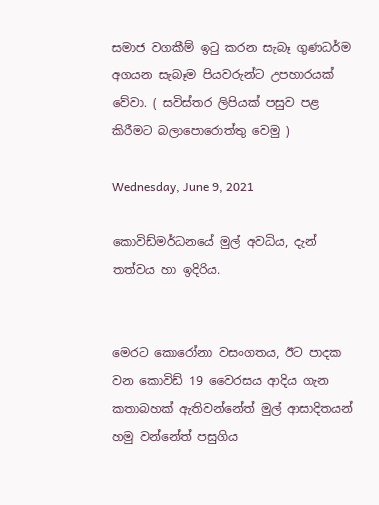සමාජ වගකීම් ඉටු කරන සැබෑ ගුණධර්ම අගයන සැබෑම පියවරුන්ට උපහාරයක් වේවා. ( සවිස්තර ලිපියක් පසුව පළ කිරීමට බලාපොරොත්තු වෙමු )

Wednesday, June 9, 2021

කොවිඩ්මර්ධනයේ මුල් අවධිය, දැන් තත්වය හා ඉදිරිය.


මෙරට කොරෝනා වසංගතය, ඊට පාදක වන කොවිඩ් 19 වෛරසය ආදිය ගැන කතාබහක් ඇතිවන්නේත් මුල් ආසාදිතයන් හමු වන්නේත් පසුගිය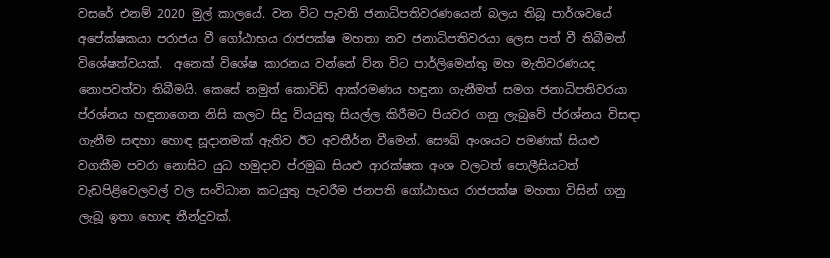වසරේ එනම් 2020 මුල් කාලයේ. වන විට පැවති ජනාධිපතිවරණයෙන් බලය තිබූ පාර්ශවයේ අපේක්ෂකයා පරාජය වී ගෝඨාභය රාජපක්ෂ මහතා නව ජනාධිපතිවරයා ලෙස පත් වී තිබීමත් විශේෂත්වයක්.  අනෙක් විශේෂ කාරනය වන්නේ ව්න විට පාර්ලිමෙන්තු මහ මැතිවරණයද නොපවත්වා තිබීමයි. කෙසේ නමුත් කොවිඩ් ආක්රමණය හඳුනා ගැනීමත් සමග ජනාධිපතිවරයා ප්රශ්නය හඳුනාගෙන නිසි කලට සිදු වියයුතු සියල්ල කිරීමට පියවර ගනු ලැබුවේ ප්රශ්නය විසඳා ගැනීම සඳහා හොඳ සූදානමක් ඇතිව ඊට අවතීර්න වීමෙන්. සෞඛ් අංශයට පමණක් සියළු වගකීම පවරා නොසිට යුධ හමුදාව ප්රමුඛ සියළු ආරක්ෂක අංශ වලටත් පොලීසියටත්  වැඩපිළිවෙලවල් වල සංවිධාන කටයුතු පැවරීම ජනපති ගෝඨාභය රාජපක්ෂ මහතා විසින් ගනු ලැබූ ඉතා හොඳ තීන්දුවක්.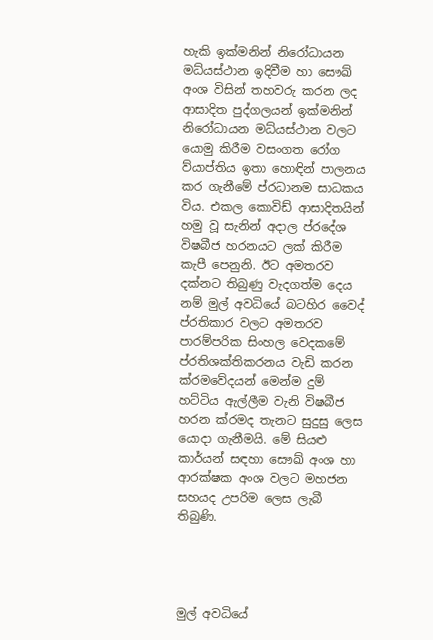හැකි ඉක්මනින් නිරෝධායන මධ්යස්ථාන ඉදිවීම හා සෞඛ් අංශ විසින් තහවරු කරන ලද ආසාදිත පුද්ගලයන් ඉක්මනින් නිරෝධායන මධ්යස්ථාන වලට යොමු කිරීම වසංගත රෝග ව්යාප්තිය ඉතා හොඳින් පාලනය කර ගැනීමේ ප්රධානම සාධකය විය. එකල කොවිඩ් ආසාදිතයින් හමු වූ සැනින් අදාල ප්රදේශ විෂබීජ හරනයට ලක් කිරීම කැපී පෙනුනි. ඊට අමතරව දක්නට තිබුණු වැදගත්ම දෙය නම් මුල් අවධියේ බටහිර වෛද් ප්රතිකාර වලට අමතරව පාරම්පරික සිංහල වෙදකමේ ප්රතිශක්තිකරනය වැඩි කරන ක්රමවේදයන් මෙන්ම දුම් හට්ටිය ඇල්ලීම වැනි විෂබීජ හරන ක්රමද තැනට සුදුසු ලෙස යොදා ගැනීමයි. මේ සියළු කාර්යන් සඳහා සෞඛ් අංශ හා ආරක්ෂක අංශ වලට මහජන සහයද උපරිම ලෙස ලැබී තිබුණි.




මුල් අවධියේ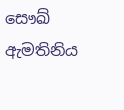සෞඛ් ඇමතිනිය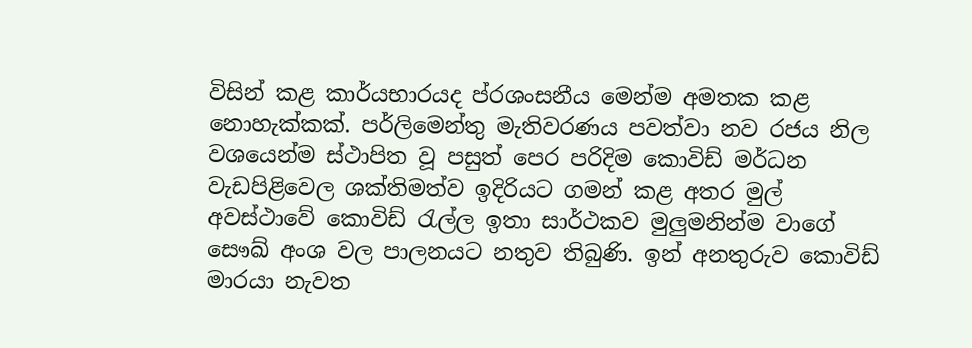විසින් කළ කාර්යභාරයද ප්රශංසනීය මෙන්ම අමතක කළ නොහැක්කක්. පර්ලිමෙන්තු මැතිවරණය පවත්වා නව රජය නිල වශයෙන්ම ස්ථාපිත වූ පසුත් පෙර පරිදිම කොවිඩ් මර්ධන වැඩපිළිවෙල ශක්තිමත්ව ඉදිරියට ගමන් කළ අතර මුල් අවස්ථාවේ කොවිඩ් රැල්ල ඉතා සාර්ථකව මුලුමනින්ම වාගේ සෞඛ් අංශ වල පාලනයට නතුව තිබුණි. ඉන් අනතුරුව කොවිඩ් මාරයා නැවත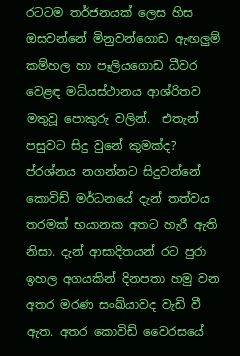රටටම තර්ජනයක් ලෙස හිස ඔසවන්නේ මිනුවන්ගොඩ ඇඟලුම් කම්හල හා පෑලියගොඩ ධීවර වෙළඳ මධ්යස්ථානය ආශ්රිතව මතුවූ පොකුරු වලින්.  එතැන් පසුවට සිදු වුනේ කුමක්ද? ප්රශ්නය නගන්නට සිදුවන්නේ කොවිඩ් මර්ධනයේ දැන් තත්වය තරමක් භයානක අතට හැරී ඇති නිසා. දැන් ආසාදිතයන් රට පුරා ඉහල අගයකින් දිනපතා හමු වන අතර මරණ සංඛ්යාවද වැඩි වී ඇත. අතර කොවිඩ් වෛරසයේ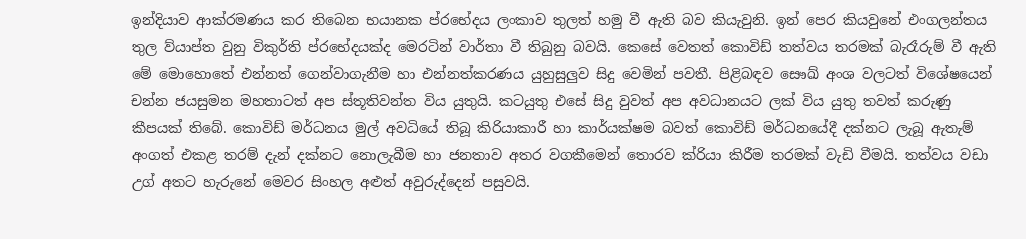ඉන්දියාව ආක්රමණය කර තිබෙන භයානක ප්රභේදය ලංකාව තුලත් හමු වී ඇති බව කියැවුනි. ඉන් පෙර කියවුනේ එංගලන්තය තුල ව්යාප්ත වුනු විකුර්ති ප්රභේදයක්ද මෙරටින් වාර්තා වී තිබුනු බවයි. කෙසේ වෙතත් කොවිඩ් තත්වය තරමක් බැරෑරුම් වී ඇති මේ මොහොතේ එන්නත් ගෙන්වාගැනීම හා එන්නත්කරණය යුහුසුලුව සිදු වෙමින් පවතී. පිළිබඳව සෞඛ් අංශ වලටත් විශේෂයෙන් චන්න ජයසුමන මහතාටත් අප ස්තූතිවන්ත විය යුතුයි. කටයුතු එසේ සිදු වුවත් අප අවධානයට ලක් විය යුතු තවත් කරුණු කීපයක් තිබේ. කොවිඩ් මර්ධනය මුල් අවධියේ තිබූ කිරියාකාරී හා කාර්යක්ෂම බවත් කොවිඩ් මර්ධනයේදී දක්නට ලැබූ ඇතැම් අංගත් එකළ තරම් දැන් දක්නට නොලැබීම හා ජනතාව අතර වගකීමෙන් තොරව ක්රියා කිරීම තරමක් වැඩි වීමයි. තත්වය වඩා උග් අතට හැරුනේ මෙවර සිංහල අළුත් අවුරුද්දෙන් පසුවයි.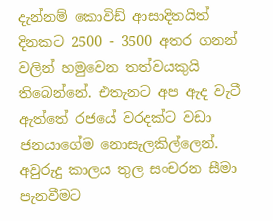දැන්නම් කොවිඩ් ආසාදිතයිත් දිනකට 2500 - 3500 අතර ගනන් වලින් හමුවෙන තත්වයකුයි තිබෙන්නේ. එතැනට අප ඇද වැටී ඇත්තේ රජයේ වරදක්ට වඩා ජනයාගේම නොසැලකිල්ලෙන්. අවුරුදු කාලය තුල සංචරන සීමා පැනවීමට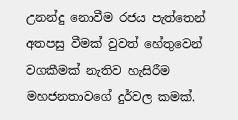උනන්දු නොවීම රජය පැත්තෙන් අතපසු වීමක් වුවත් හේතුවෙන් වගකීමක් නැතිව හැසිරීම මහජනතාවගේ දුර්වල කමක්.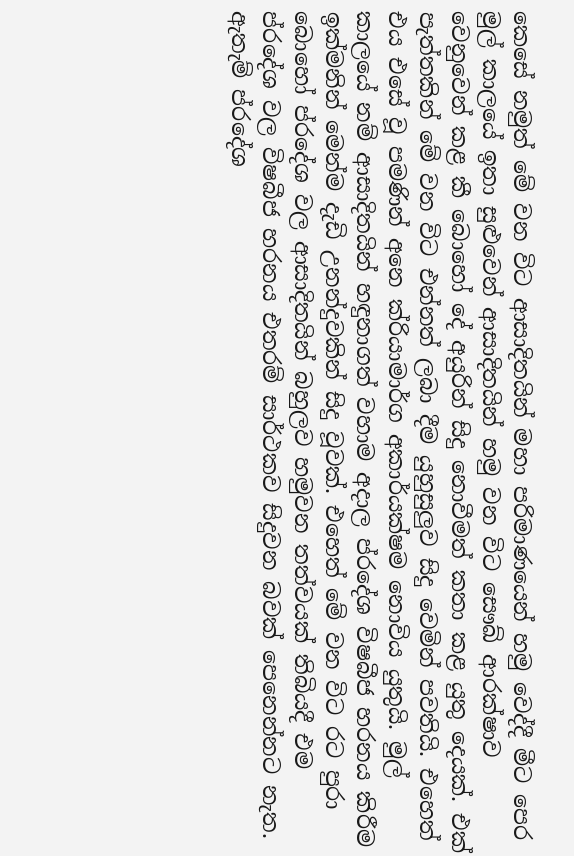කෙසේ නමුත් මේ වන විට ආසාදිතයින් මහා පරිමාණයෙන් හමු වෙද්දී මීට පෙර මුල් කාලයේ ඉතා සුළුවෙන් ආසාදිතයින් හමු වන විට සෞඛ් ආරක්ෂාව වෙනුවෙන් කළ කී බොහෝ දේ අයුරින් සිදු නොවීමත් කතා කළ යුතු දෙයක්. එක් පැත්තකින් මේ වන විට එන්නත් ලබා දීම යුහුසුලුව සිදු වෙමින් පවතියි. එහෙත් එය එසේ වූ පමණින් අනෙ ක්රියාමාර්ග අකාර්යක්ෂම නොවිය යුතුයි. මුල් කාලයේ නම් ආසාදිතයින් හඳුනාගත් වහාම අදාල ප්රදේශ විෂබීජ හරනය කිරීම ඉක්මනින් මෙන්ම දැඩි උනන්දුවකින් සිදු වූවක්. එහෙත් මේ වන විට රට පුරා බොහෝ ප්රදේශ වල ආසාදිතයින් බහුලව හමුවන තත්වයක් තිබියදී එම ප්රදේශ වල විෂබීජ හරනය එතරම් සාර්ථකව සිදුවන බවක් පෙනෙන්නට නැත. ඇතැම් ප්රදේශ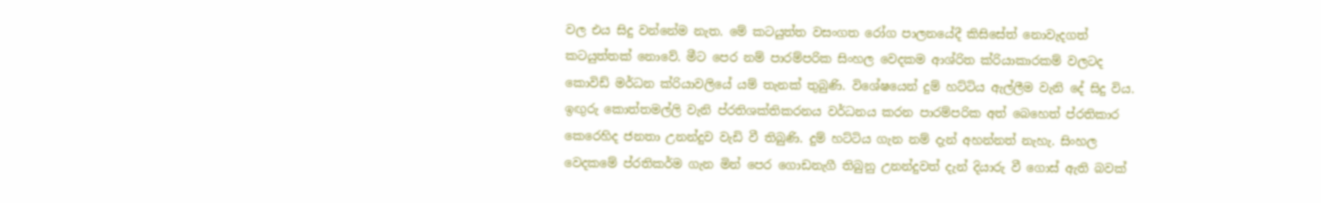වල එය සිදු වන්නේම නැත. මේ කටයුත්ත වසංගත රෝග පාලනයේදී කිසිසේත් නොවැදගත් කටයුත්තක් නොවේ. මීට පෙර නම් පාරම්පරික සිංහල වෙදකම ආශ්රිත ක්රියාකාරකම් වලටද කොවිඩ් මර්ධන ක්රියාවලියේ යම් තැනක් තුබුණි. විශේෂයෙන් දුම් හට්ටිය ඇල්ලීම වැනි දේ සිදු විය. ඉඟුරු කොත්තමල්ලි වැනි ප්රතිශක්තිකරනය වර්ධනය කරන පාරම්පරික අත් බෙහෙත් ප්රතිකාර කෙරෙහිද ජනතා උනන්දුව වැඩි වී තිබුණි. දුම් හට්ටිය ගැන නම් දැන් අහන්නත් නැහැ. සිංහල වෙදකමේ ප්රතිකර්ම ගැන මින් පෙර ගොඩනැගී තිබුනු උනන්දුවත් දැන් දියාරු වී ගොස් ඇති බවක්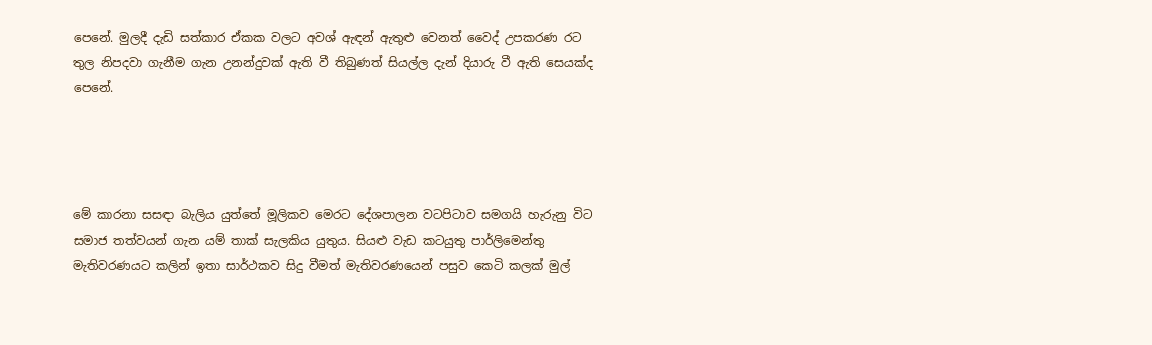පෙනේ. මුලදී දැඩි සත්කාර ඒකක වලට අවශ් ඇඳන් ඇතුළු වෙනත් වෛද් උපකරණ රට තුල නිපදවා ගැනීම ගැන උනන්දුවක් ඇති වී තිබුණත් සියල්ල දැන් දියාරු වී ඇති සෙයක්ද පෙනේ.




මේ කාරනා සසඳා බැලිය යුත්තේ මූලිකව මෙරට දේශපාලන වටපිටාව සමගයි හැරුනු විට සමාජ තත්වයන් ගැන යම් තාක් සැලකිය යුතුය. සියළු වැඩ කටයුතු පාර්ලිමෙන්තු මැතිවරණයට කලින් ඉතා සාර්ථකව සිදු වීමත් මැතිවරණයෙන් පසුව කෙටි කලක් මුල්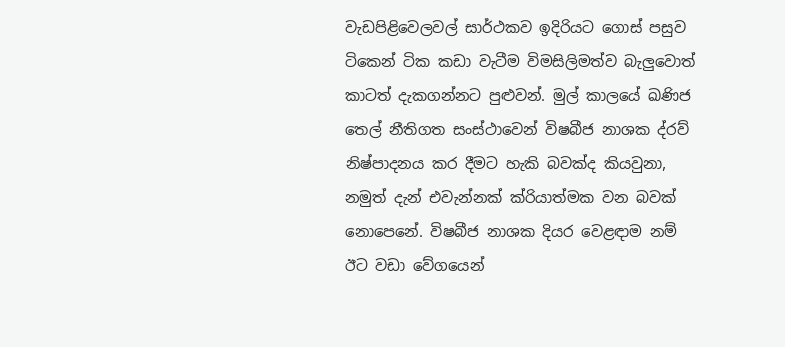වැඩපිළිවෙලවල් සාර්ථකව ඉදිරියට ගොස් පසුව ටිකෙන් ටික කඩා වැටීම විමසිලිමත්ව බැලුවොත් කාටත් දැකගන්නට පුළුවන්. මුල් කාලයේ ඛණිජ තෙල් නීතිගත සංස්ථාවෙන් විෂබීජ නාශක ද්රව් නිෂ්පාදනය කර දීමට හැකි බවක්ද කියවුනා, නමුත් දැන් එවැන්නක් ක්රියාත්මක වන බවක් නොපෙනේ. විෂබීජ නාශක දියර වෙළඳාම නම් ඊට වඩා වේගයෙන්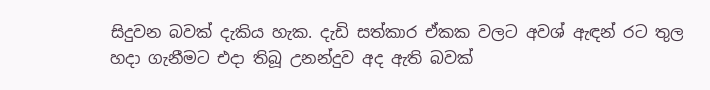සිදුවන බවක් දැකිය හැක. දැඩි සත්කාර ඒකක වලට අවශ් ඇඳන් රට තුල හදා ගැනීමට එදා තිබූ උනන්දුව අද ඇති බවක්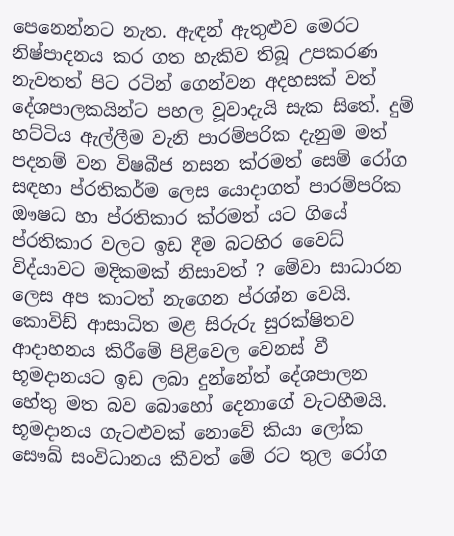පෙනෙන්නට නැත. ඇඳන් ඇතුළුව මෙරට නිෂ්පාදනය කර ගත හැකිව තිබූ උපකරණ නැවතත් පිට රටින් ගෙන්වන අදහසක් වත් දේශපාලකයින්ට පහල වූවාදැයි සැක සිතේ. දුම් හට්ටිය ඇල්ලීම වැනි පාරම්පරික දැනුම මත් පදනම් වන විෂබීජ නසන ක්රමත් සෙම් රෝග සඳහා ප්රතිකර්ම ලෙස යොදාගත් පාරම්පරික ඖෂධ හා ප්රතිකාර ක්රමත් යට ගියේ ප්රතිකාර වලට ඉඩ දීම බටහිර වෛධ් විද්යාවට මදිකමක් නිසාවත් ? මේවා සාධාරන ලෙස අප කාටත් නැගෙන ප්රශ්න වෙයි. කොවිඩ් ආසාධිත මළ සිරුරු සුරක්ෂිතව ආදාහනය කිරීමේ පිළිවෙල වෙනස් වී භූමදානයට ඉඩ ලබා දුන්නේත් දේශපාලන හේතු මත බව බොහෝ දෙනාගේ වැටහීමයි. භූමදානය ගැටළුවක් නොවේ කියා ලෝක සෞඛ් සංවිධානය කීවත් මේ රට තුල රෝග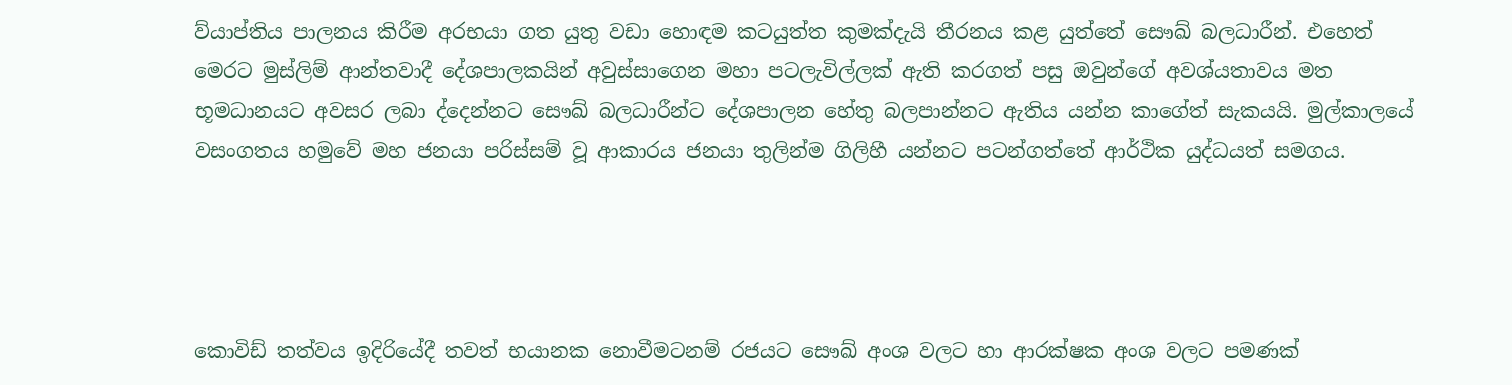ව්යාප්තිය පාලනය කිරීම අරභයා ගත යුතු වඩා හොඳම කටයුත්ත කුමක්දැයි තීරනය කළ යුත්තේ සෞඛ් බලධාරීන්. එහෙත් මෙරට මුස්ලිම් ආන්තවාදී දේශපාලකයින් අවුස්සාගෙන මහා පටලැවිල්ලක් ඇති කරගත් පසු ඔවුන්ගේ අවශ්යතාවය මත භූමධානයට අවසර ලබා ද්දෙන්නට සෞඛ් බලධාරීන්ට දේශපාලන හේතු බලපාන්නට ඇතිය යන්න කාගේත් සැකයයි. මුල්කාලයේ වසංගතය හමුවේ මහ ජනයා පරිස්සම් වූ ආකාරය ජනයා තුලින්ම ගිලිහී යන්නට පටන්ගත්තේ ආර්ථික යුද්ධයත් සමගය.




කොවිඩ් තත්වය ඉදිරියේදී තවත් භයානක නොවීමටනම් රජයට සෞඛ් අංශ වලට හා ආරක්ෂක අංශ වලට පමණක්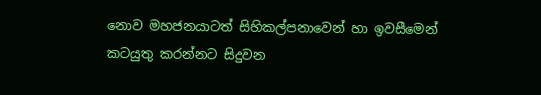නොව මහජනයාටත් සිහිකල්පනාවෙන් හා ඉවසීමෙන් කටයුතු කරන්නට සිදුවන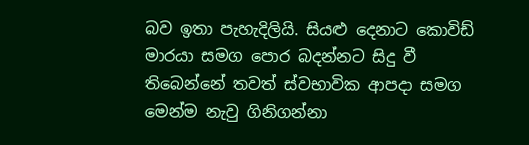බව ඉතා පැහැදිලියි. සියළු දෙනාට කොවිඩ් මාරයා සමග පොර බදන්නට සිදු වී තිබෙන්නේ තවත් ස්වභාවික ආපදා සමග මෙන්ම නැවු ගිනිගන්නා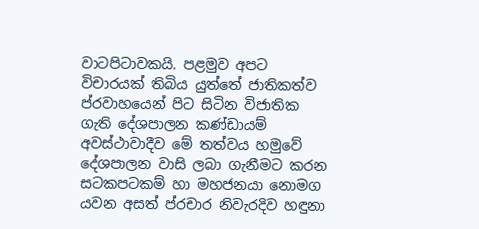වාටපිටාවකයි. පළමුව අපට විචාරයක් තිබිය යුත්තේ ජාතිකත්ව ප්රවාහයෙන් පිට සිටින විජාතික ගැති දේශපාලන කණ්ඩායම් අවස්ථාවාදීව මේ තත්වය හමුවේ දේශපාලන වාසි ලබා ගැනීමට කරන සටකපටකම් හා මහජනයා නොමග යවන අසත් ප්රචාර නිවැරදිව හඳුනා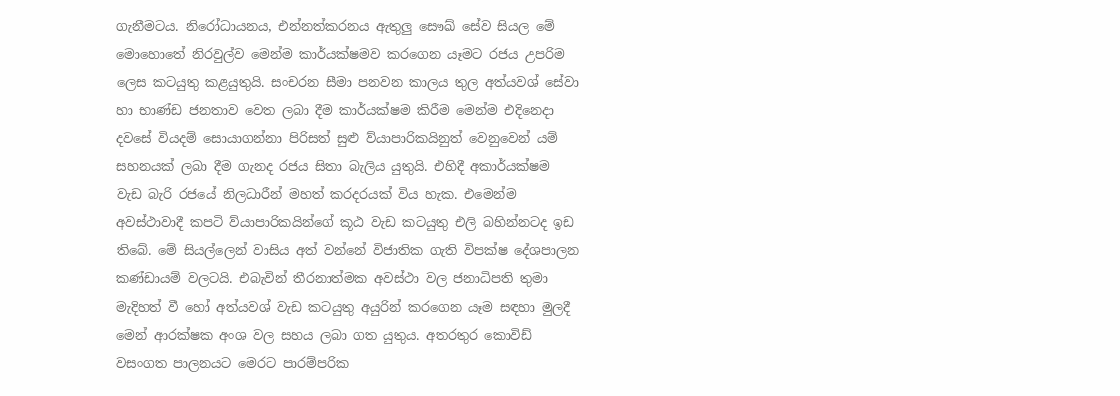ගැනීමටය. නිරෝධායනය, එන්නත්කරනය ඇතුලු සෞඛ් සේව සියල මේ මොහොතේ නිරවුල්ව මෙන්ම කාර්යක්ෂමව කරගෙන යෑමට රජය උපරිම ලෙස කටයුතු කළයුතුයි. සංචරන සීමා පනවන කාලය තුල අත්යවශ් සේවා හා භාණ්ඩ ජනතාව වෙත ලබා දීම කාර්යක්ෂම කිරීම මෙන්ම එදිනෙදා දවසේ වියදම් සොයාගන්නා පිරිසත් සුළු ව්යාපාරිකයිනුත් වෙනුවෙන් යම් සහනයක් ලබා දීම ගැනද රජය සිතා බැලිය යුතුයි. එහිදී අකාර්යක්ෂම වැඩ බැරි රජයේ නිලධාරීන් මහත් කරදරයක් විය හැක. එමෙන්ම අවස්ථාවාදී කපටි ව්යාපාරිකයින්ගේ කූඨ වැඩ කටයුතු එලි බහින්නටද ඉඩ තිබේ. මේ සියල්ලෙන් වාසිය අත් වන්නේ විජාතික ගැති විපක්ෂ දේශපාලන කණ්ඩායම් වලටයි. එබැවින් තීරනාත්මක අවස්ථා වල ජනාධිපති තුමා මැදිහත් වී හෝ අත්යවශ් වැඩ කටයුතු අයුරින් කරගෙන යෑම සඳහා මුලදී මෙන් ආරක්ෂක අංශ වල සහය ලබා ගත යුතුය. අතරතුර කොවිඩ් වසංගත පාලනයට මෙරට පාරම්පරික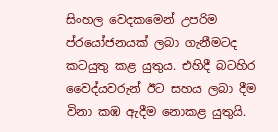සිංහල වෙදකමෙන් උපරිම ප්රයෝජනයක් ලබා ගැනීමටද කටයුතු කළ යුතුය. එහිදී බටහිර වෛද්යවරුන් ඊට සහය ලබා දීම විනා කඹ ඇදීම නොකළ යුතුයි.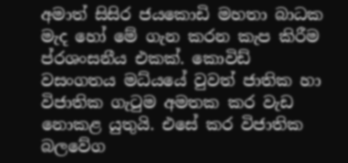අමාත් සිසිර ජයකොඩි මහතා බාධක මැද හෝ මේ ගැන කරන කැප කිරීම ප්රශංසනීය එකක්. කොවිඩ් වසංගතය මධ්යයේ වුවත් ජාතික හා විජාතික ගැටුම අමතක කර වැඩ නොකළ යුතුයි. එසේ කර විජාතික බලවේග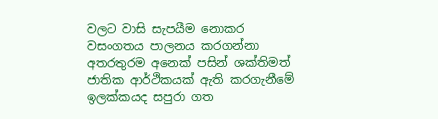වලට වාසි සැපයීම නොකර වසංගතය පාලනය කරගන්නා අතරතුරම අනෙක් පසින් ශක්තිමත් ජාතික ආර්ථිකයක් ඇති කරගැනීමේ ඉලක්කයද සපුරා ගත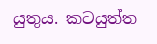යුතුය. කටයුත්ත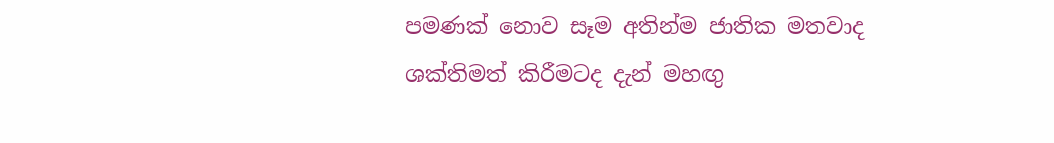පමණක් නොව සෑම අතින්ම ජාතික මතවාද ශක්තිමත් කිරීමටද දැන් මහඟු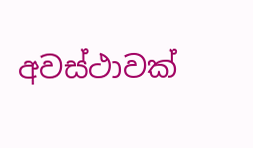අවස්ථාවක්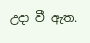උදා වී ඇත.